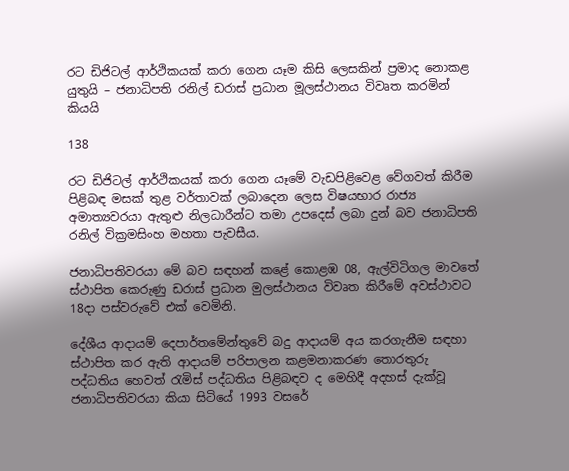රට ඩිජිටල් ආර්ථිකයක් කරා ගෙන යෑම කිසි ලෙසකින් ප්‍රමාද නොකළ යුතුයි – ජනාධිපති රනිල් ඩරාස් ප්‍රධාන මූලස්ථානය විවෘත කරමින් කියයි

138

රට ඩිජිටල් ආර්ථිකයක් කරා ගෙන යෑමේ වැඩපිළිවෙළ වේගවත් කිරීම පිළිබඳ මසක් තුළ වර්තාවක් ලබාදෙන ලෙස විෂයභාර රාජ්‍ය අමාත්‍යවරයා ඇතුළු නිලධාරීන්ට තමා උපදෙස් ලබා දුන් බව ජනාධිපති රනිල් වික්‍රමසිංහ මහතා පැවසීය.

ජනාධිපතිවරයා මේ බව සඳහන් කළේ කොළඹ 08, ඇල්විටිගල මාවතේ ස්ථාපිත කෙරුණු ඩරාස් ප්‍රධාන මුලස්ථානය විවෘත කිරීමේ අවස්ථාවට 18දා පස්වරුවේ එක් වෙමිනි.

දේශීය ආදායම් දෙපාර්තමේන්තුවේ බදු ආදායම් අය කරගැනීම සඳහා ස්ථාපිත කර ඇති ආදායම් පරිපාලන කළමනාකරණ තොරතුරු පද්ධතිය හෙවත් රැමිස් පද්ධතිය පිළිබඳව ද මෙහිදී අදහස් දැක්වූ ජනාධිපතිවරයා කියා සිටියේ 1993 වසරේ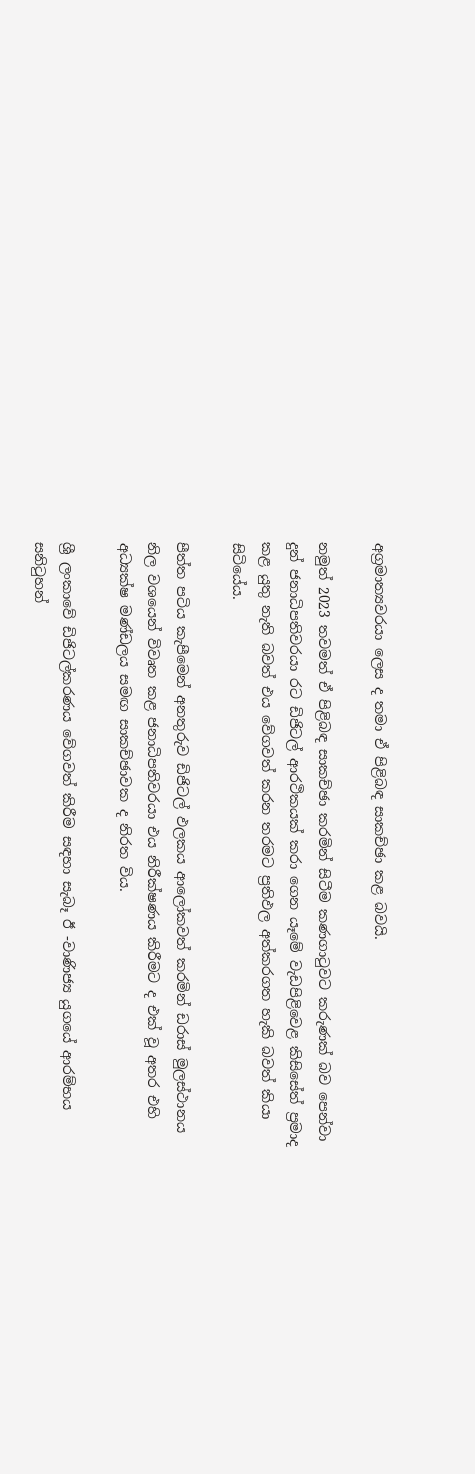අග්‍රමාත්‍යවරයා ලෙස ද තමා ඒ පිළිබඳ සාකච්ඡා කළ බවයි.

නමුත් 2023 තවමත් ඒ පිළිබඳ සාකච්ඡා කරමින් සිටීම කණගාටුවට කරුණක් බව පෙන්වා දුන් ජනාධිපතිවරයා රට ඩිජිටල් ආරථිකයක් කරා ගෙන යෑමේ වැඩපිළිවෙළ කිසිසේත් ප්‍රමාද කළ යුතු නැති බවත් එය වේගවත් කරන තරමට ප්‍රතිඵල අත්කරගත හැකි බවත් කියා සිටියේය.

පීත්ත පටිය කැපීමෙන් අනතුරුව ඩිජිටල් ඵලකය ආලෝකවත් කරමින් ඩරාස් මුලස්ථානය නිල වශයෙන් විවෘත කළ ජනාධිපතිවරයා එය නිරීක්ෂණය කිරීමට ද එක් වූ අතර එහි අධ්‍යක්ෂ මණ්ඩලය සමඟ සාකච්ඡාවක ද නිරත විය.

ශ්‍රී ලංකාවේ ඩිජිටල්කරණය වේගවත් කිරීම සඳහා සැබෑ ඊ -වාණිජ්‍ය යුගයේ ආරම්භය සනිටුහන්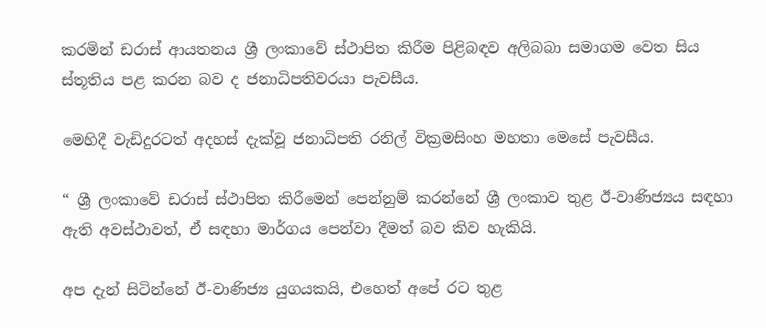කරමින් ඩරාස් ආයතනය ශ්‍රී ලංකාවේ ස්ථාපිත කිරීම පිළිබඳව අලිබබා සමාගම වෙත සිය ස්තූතිය පළ කරන බව ද ජනාධිපතිවරයා පැවසීය.

මෙහිදී වැඩිදුරටත් අදහස් දැක්වූ ජනාධිපති රනිල් වික්‍රමසිංහ මහතා මෙසේ පැවසීය.

“ ශ්‍රී ලංකාවේ ඩරාස් ස්ථාපිත කිරීමෙන් පෙන්නුම් කරන්නේ ශ්‍රී ලංකාව තුළ ඊ-වාණිජ්‍යය සඳහා ඇති අවස්ථාවත්, ඒ සඳහා මාර්ගය පෙන්වා දීමත් බව කිව හැකියි.

අප දැන් සිටින්නේ ඊ-වාණිජ්‍ය යුගයකයි, එහෙත් අපේ රට තුළ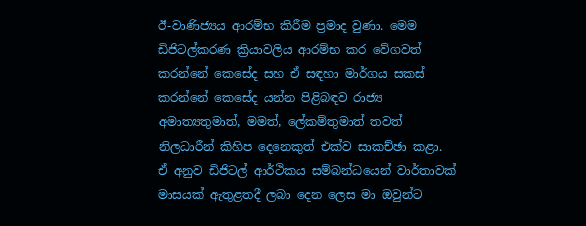ඊ-වාණිජ්‍යය ආරම්භ කිරීම ප්‍රමාද වුණා. මෙම ඩිජිටල්කරණ ක්‍රියාවලිය ආරම්භ කර වේගවත් කරන්නේ කෙසේද සහ ඒ සඳහා මාර්ගය සකස් කරන්නේ කෙසේද යන්න පිළිබඳව රාජ්‍ය අමාත්‍යතුමාත්, මමත්, ලේකම්තුමාත් තවත් නිලධාරීන් කිහිප දෙනෙකුත් එක්ව සාකච්ඡා කළා. ඒ අනුව ඩිජිටල් ආර්ථිකය සම්බන්ධයෙන් වාර්තාවක් මාසයක් ඇතුළතදී ලබා දෙන ලෙස මා ඔවුන්ට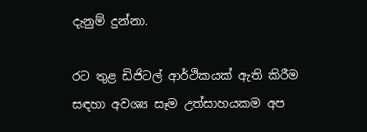දැනුම් දුන්නා.

රට තුළ ඩිජිටල් ආර්ථිකයක් ඇති කිරීම සඳහා අවශ්‍ය සෑම උත්සාහයකම අප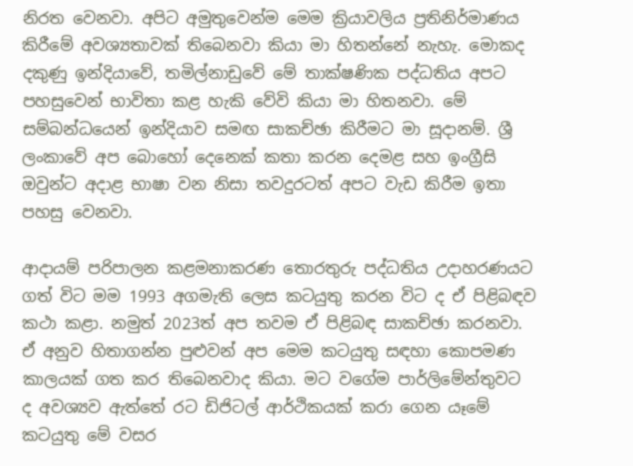නිරත වෙනවා. අපිට අමුතුවෙන්ම මෙම ක්‍රියාවලිය ප්‍රතිනිර්මාණය කිරීමේ අවශ්‍යතාවක් තිබෙනවා කියා මා හිතන්නේ නැහැ. මොකද දකුණු ඉන්දියාවේ, තමිල්නාඩුවේ මේ තාක්ෂණික පද්ධතිය අපට පහසුවෙන් භාවිතා කළ හැකි වේවි කියා මා හිතනවා. මේ සම්බන්ධයෙන් ඉන්දියාව සමඟ සාකච්ඡා කිරීමට මා සූදානම්. ශ්‍රී ලංකාවේ අප බොහෝ දෙනෙක් කතා කරන දෙමළ සහ ඉංග්‍රීසි ඔවුන්ට අදාළ භාෂා වන නිසා තවදුරටත් අපට වැඩ කිරීම ඉතා පහසු වෙනවා.

ආදායම් පරිපාලන කළමනාකරණ තොරතුරු පද්ධතිය උදාහරණයට ගත් විට මම 1993 අගමැති ලෙස කටයුතු කරන විට ද ඒ පිළිබඳව කථා කළා. නමුත් 2023ත් අප තවම ඒ පිළිබඳ සාකච්ඡා කරනවා. ඒ අනුව හිතාගන්න පුළුවන් අප මෙම කටයුතු සඳහා කොපමණ කාලයක් ගත කර තිබෙනවාද කියා. මට වගේම පාර්ලිමේන්තුවට ද අවශ්‍යව ඇත්තේ රට ඩිජිටල් ආර්ථිකයක් කරා ගෙන යෑමේ කටයුතු මේ වසර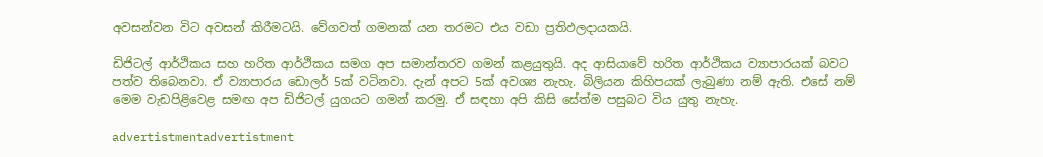අවසන්වන විට අවසන් කිරීමටයි. වේගවත් ගමනක් යන තරමට එය වඩා ප්‍රතිඵලදායකයි.

ඩිජිටල් ආර්ථිකය සහ හරිත ආර්ථිකය සමග අප සමාන්තරව ගමන් කළයුතුයි. අද ආසියාවේ හරිත ආර්ථිකය ව්‍යාපාරයක් බවට පත්ව තිබෙනවා. ඒ ව්‍යාපාරය ඩොලර් 5ක් වටිනවා. දැන් අපට 5ක් අවශ්‍ය නැහැ. බිලියන කිහිපයක් ලැබුණා නම් ඇති. එසේ නම් මෙම වැඩපිළිවෙළ සමඟ අප ඩිජිටල් යුගයට ගමන් කරමු. ඒ සඳහා අපි කිසි සේත්ම පසුබට විය යුතු නැහැ.

advertistmentadvertistment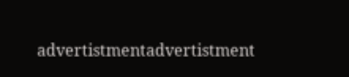advertistmentadvertistment